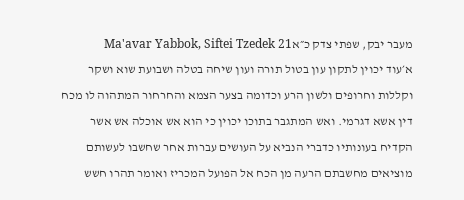מעבר יבק, שפתי צדק כ״אMa'avar Yabbok, Siftei Tzedek 21
א׳עוד יכוין לתקון עון בטול תורה ועון שיחה בטלה ושבועת שוא ושקר וקללות וחרופים ולשון הרע וכדומה בצער הצמא והחרחור המתהוה לו מכח דין אשא דגרמי. ואש המתגבר בתוכו יכוין כי הוא אש אוכלה אש אשר הקדיח בעונותיו כדברי הנביא על העושים עברות אחר שחשבו לעשותם מוציאים מחשבתם הרעה מן הכח אל הפועל המכריז ואומר תהרו חשש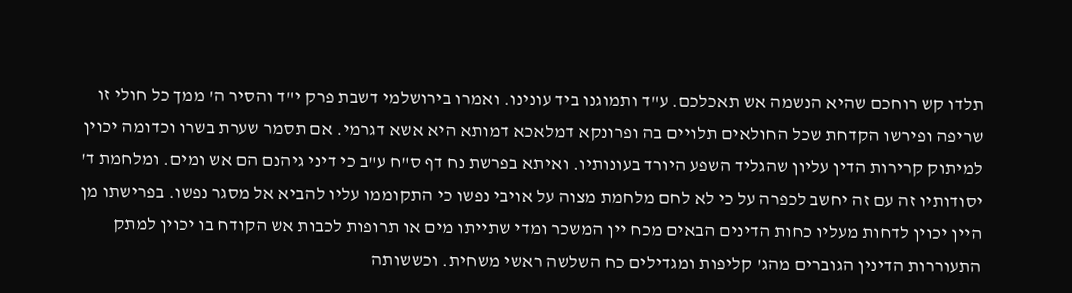תלדו קש רוחכם שהיא הנשמה אש תאכלכם. ע"ד ותמוגנו ביד עונינו. ואמרו בירושלמי דשבת פרק י"ד והסיר ה' ממך כל חולי זו שריפה ופירשו הקדחת שכל החולאים תלויים בה ופרונקא דמלאכא דמותא היא אשא דגרמי. אם תסמר שערת בשרו וכדומה יכוין למיתוק קרירות הדין עליון שהגליד השפע היורד בעונותיו. ואיתא בפרשת נח דף ס"ח ע"ב כי דיני גיהנם הם אש ומים. ומלחמת ד' יסודותיו זה עם זה יחשב לכפרה על כי לא לחם מלחמת מצוה על אויבי נפשו כי התקוממו עליו להביא אל מסגר נפשו. בפרישתו מן היין יכוין לדחות מעליו כחות הדינים הבאים מכח יין המשכר ומדי שתייתו מים או תרופות לכבות אש הקודח בו יכוין למתק התעוררות הדינין הגוברים מהג' קליפות ומגדילים כח השלשה ראשי משחית. וכששותה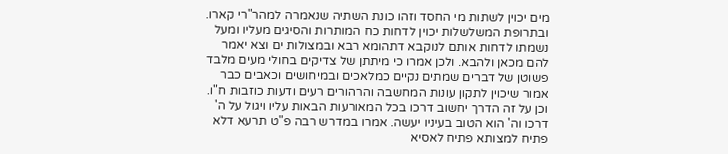מים יכוין לשתות מי החסד וזהו כונת השתיה שנאמרה למהר"רי קארו. ובתרופת המשלשלות יכוין לדחות כח המותרות והסיגים מעליו ומעל נשמתו לדחות אותם לנוקבא דתהומא רבא ובמצולות ים וצא יאמר להם מכאן ולהבא. ולכן אמרו כי מיתתן של צדיקים בחולי מעים מלבד פשוטן של דברים שמתים נקיים כמלאכים ובמיחושים וכאבים כבר אמור שיכוין לתקון עונות המחשבה והרהורים רעים ודעות כוזבות ח"ו. וכן על זה הדרך יחשוב דרכו בכל המאורעות הבאות עליו ויגול על ה' דרכו וה' הוא הטוב בעיניו יעשה. אמרו במדרש רבה פ"ט תרעא דלא פתיח למצותא פתיח לאסיא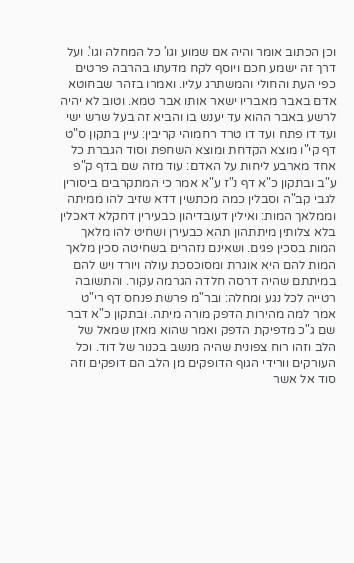וכן הכתוב אומר והיה אם שמוע וגו' כל המחלה וגו'. ועל דרך זה ישמע חכם ויוסף לקח מדעתו בהרבה פרטים כפי העת והחולי והמשתרג עליו. ואמרו בזהר שבחוטא אדם באבר מאבריו ישאר אותו אבר טמא. וטוב לא יהיה לרשע באבר ההוא עד יענש בו והביא זה בעל שרש ישי ועד דו פתח ועד דו טרד רחמוהי קריבין: עיין בתקון ס"ט דף קי"ו מוצא הקדחת ומוצא השחפת וסוד הגברת כל אחד מארבע ליחות על האדם: עוד מזה שם בדף ק"פ ע"ב ובתקון כ"א דף נ"ז ע"א אמר כי המתקרבים ביסורין לגבי קב"ה וסבלין כמה מכתשין דדא שזיב להו ממיתה וממלאך המות: ואילין דעובדיהון כבעירין דחקלא דאכלין בלא צלותין מיתתהון תהא כבעירן ושחיט להו מלאך המות בסכין פגים. ושאינם נזהרים בשחיטה סכין מלאך המות להם היא אוגרת ומסוכסכת עולה ויורד ויש להם במיתתם שהיה דרסה חלדה הגרמה עקור. והתשובה רטייה לכל נגע ומחלה: ובר"מ פרשת פנחס דף רי"ט אמר למה מהירות הדפק מורה מיתה. ובתקון כ"א דבר שם ג"כ מדפיקת הדפק ואמר שהוא מאזן שמאל של הלב וזהו רוח צפונית שהיה מנשב בכנור של דוד. וכל העורקים וורידי הגוף הדופקים מן הלב הם דופקים וזה סוד אל אשר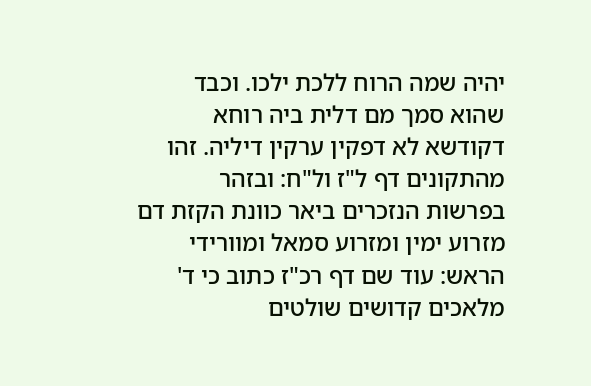יהיה שמה הרוח ללכת ילכו. וכבד שהוא סמך מם דלית ביה רוחא דקודשא לא דפקין ערקין דיליה. זהו מהתקונים דף ל"ז ול"ח: ובזהר בפרשות הנזכרים ביאר כוונת הקזת דם מזרוע ימין ומזרוע סמאל ומוורידי הראש: עוד שם דף רכ"ז כתוב כי ד' מלאכים קדושים שולטים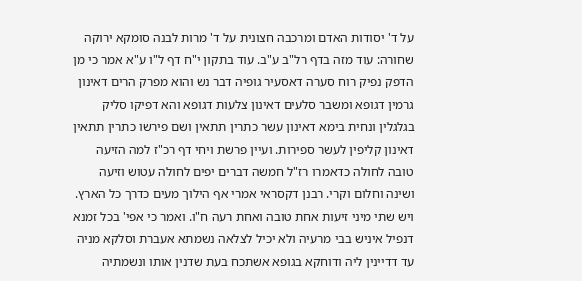על ד' יסודות האדם ומרכבה חצונית על ד' מרות לבנה סומקא ירוקה שחורה: עוד מזה בדף רל"ב ע"ב. עוד בתקון י"ח דף ל"ו ע"א אמר כי מן הדפק נפיק רוח סערה דאסעיר גופיה דבר נש והוא מפרק הרים דאינון גרמין דגופא ומשבר סלעים דאינון צלעות דגופא והא דפיקו סליק בגלגלין ונחית בימא דאינון עשר כתרין תתאין ושם פירשו כתרין תתאין דאינון קליפין לעשר ספירות. ועיין פרשת ויחי דף רכ"ז למה הזיעה טובה לחולה כדאמרו רז"ל חמשה דברים יפים לחולה עטוש וזיעה ושינה וחלום וקרי. רבנן דקסראי אמרי אף הילוך מעים כדרך כל הארץ. ויש שתי מיני זיעות אחת טובה ואחת רעה ח"ו. ואמר כי אפי' בכל זמנא דנפיל איניש בבי מרעיה ולא יכיל לצלאה נשמתא אעברת וסלקא מניה עד דדיינין ליה ודוחקא בגופא אשתכח בעת שדנין אותו ונשמתיה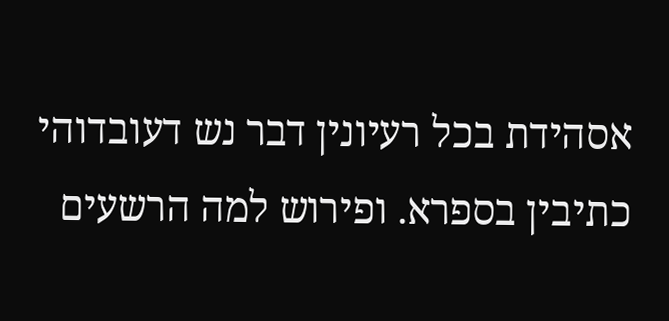אסהידת בכל רעיונין דבר נש דעובדוהי כתיבין בספרא. ופירוש למה הרשעים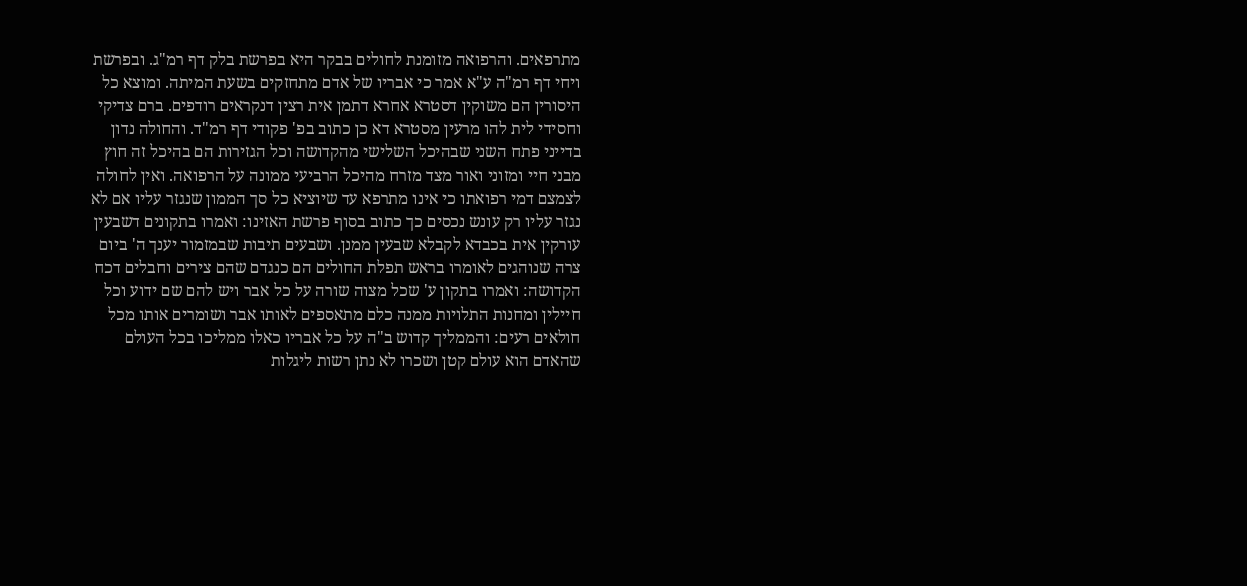מתרפאים. והרפואה מזומנת לחולים בבקר היא בפרשת בלק דף רמ"ג. ובפרשת ויחי דף רמ"ה ע"א אמר כי אבריו של אדם מתחזקים בשעת המיתה. ומוצא כל היסורין הם משוקין דסטרא אחרא דתמן אית רצין דנקראים רודפים. ברם צדיקי וחסידי לית להו מרעין מסטרא דא כן כתוב בפ' פקודי דף רמ"ד. והחולה נדון בדייני פתח השני שבהיכל השלישי מהקדושה וכל הגזירות הם בהיכל זה חוץ מבני חיי ומזוני ואור מצד מזרח מהיכל הרביעי ממונה על הרפואה. ואין לחולה לצמצם דמי רפואתו כי אינו מתרפא עד שיוציא כל סך הממון שנגזר עליו אם לא נגזר עליו רק עונש נכסים כך כתוב בסוף פרשת האזינו: ואמרו בתקונים דשבעין עורקין אית בכבדא לקבלא שבעין ממנן. ושבעים תיבות שבמזמור יענך ה' ביום צרה שנוהגים לאומרו בראש תפלת החולים הם כנגדם שהם צירים וחבלים דכח הקדושה: ואמרו בתקון ע' שכל מצוה שורה על כל אבר ויש להם שם ידוע וכל חיילין ומחנות התלויות ממנה כלם מתאספים לאותו אבר ושומרים אותו מכל חולאים רעים: והממליך קדוש ב"ה על כל אבריו כאלו ממליכו בכל העולם שהאדם הוא עולם קטן ושכרו לא נתן רשות ליגלות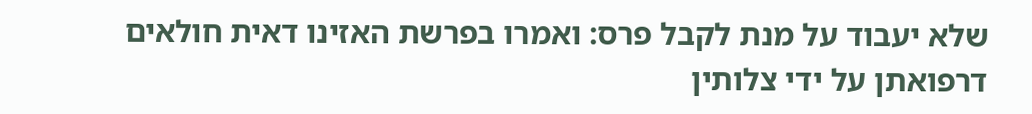שלא יעבוד על מנת לקבל פרס: ואמרו בפרשת האזינו דאית חולאים דרפואתן על ידי צלותין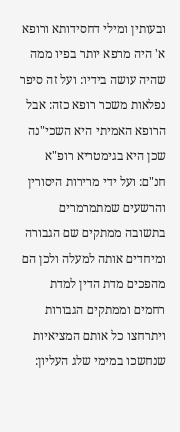ובעותין ומילי דחסידותא ורופא א' היה מרפא יותר בפיו ממה שהיה עושה בידיו: ועל זה סיפר נפלאות משכר רופא כזה: אבל הרופא האמיתי היא השכי"נה שכן היא בגימטריא רופ"א חנ"ם: ועל ידי מרירות היסורין והרשעים שמתמרמרים בתשובה ממתקים שם הגבורה ומיחדים אותה למעלה ולכן הם מהפכים מדת הדין למדת רחמים וממתקים הגבורות ויתרחצו כל אותם המציאיות שנחשכו במימי שלג העליון: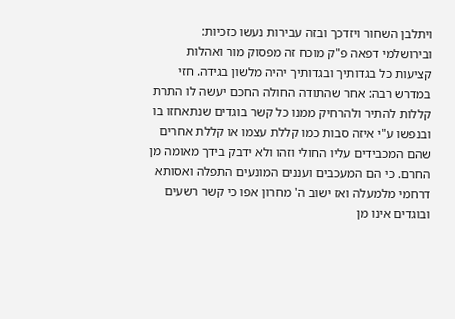ויתלבן השחור ויזדכך ובזה עבירות נעשו כזכיות: ובירושלמי דפאה פ"ק מוכח זה מפסוק מור ואהלות קציעות כל בגדותיך ובגדותיך יהיה מלשון בגידה. חזי במדרש רבה: אחר שהתודה החולה החכם יעשה לו התרת קללות להתיר ולהרחיק ממנו כל קשר בוגדים שנתאחזו בו ובנפשו ע"י איזה סבות כמו קללת עצמו או קללת אחרים שהם המכבידים עליו החולי וזהו ולא ידבק בידך מאומה מן החרם. כי הם המעכבים ועננים המונעים התפלה ואסותא דרחמי מלמעלה ואז ישוב ה' מחרון אפו כי קשר רשעים ובוגדים אינו מן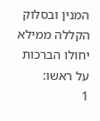המנין ובסלוק הקללה ממילא יחולו הברכות על ראשו:
1